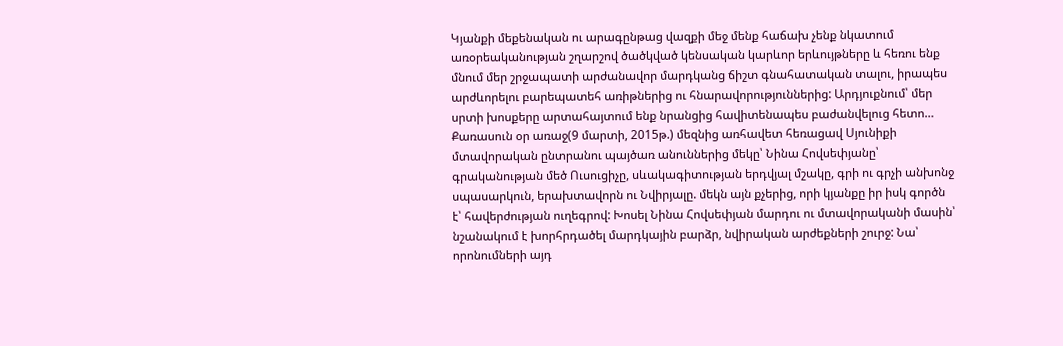Կյանքի մեքենական ու արագընթաց վազքի մեջ մենք հաճախ չենք նկատում առօրեականության շղարշով ծածկված կենսական կարևոր երևույթները և հեռու ենք մնում մեր շրջապատի արժանավոր մարդկանց ճիշտ գնահատական տալու, իրապես արժևորելու բարեպատեհ առիթներից ու հնարավորություններից: Արդյուքնում՝ մեր սրտի խոսքերը արտահայտում ենք նրանցից հավիտենապես բաժանվելուց հետո…
Քառասուն օր առաջ(9 մարտի, 2015թ.) մեզնից առհավետ հեռացավ Սյունիքի մտավորական ընտրանու պայծառ անուններից մեկը՝ Նինա Հովսեփյանը՝ գրականության մեծ Ուսուցիչը, սևակագիտության երդվյալ մշակը, գրի ու գրչի անխոնջ սպասարկուն, երախտավորն ու Նվիրյալը. մեկն այն քչերից, որի կյանքը իր իսկ գործն է՝ հավերժության ուղեգրով: Խոսել Նինա Հովսեփյան մարդու ու մտավորականի մասին՝ նշանակում է խորհրդածել մարդկային բարձր, նվիրական արժեքների շուրջ: Նա՝ որոնումների այդ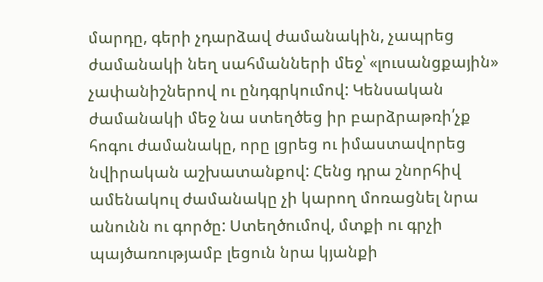մարդը, գերի չդարձավ ժամանակին, չապրեց ժամանակի նեղ սահմանների մեջ՝ «լուսանցքային» չափանիշներով ու ընդգրկումով: Կենսական ժամանակի մեջ նա ստեղծեց իր բարձրաթռի՛չք հոգու ժամանակը, որը լցրեց ու իմաստավորեց նվիրական աշխատանքով: Հենց դրա շնորհիվ ամենակուլ ժամանակը չի կարող մոռացնել նրա անունն ու գործը: Ստեղծումով, մտքի ու գրչի պայծառությամբ լեցուն նրա կյանքի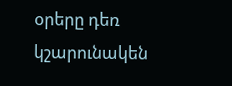օրերը դեռ կշարունակեն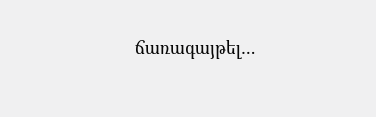ճառագայթել…